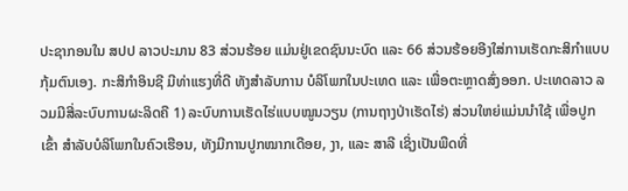ປະຊາກອນໃນ ສປປ ລາວປະມານ 83 ສ່ວນຮ້ອຍ ແມ່ນຢູ່ເຂດຊົນນະບົດ ແລະ 66 ສ່ວນຮ້ອຍອີງໃສ່ການເຮັດກະສິກຳແບບກຸ້ມຕົນເອງ. ກະສິກຳອິນຊີ ມີທ່າແຮງທີ່ດີ ທັງສຳລັບການ ບໍລິໂພກໃນປະເທດ ແລະ ເພື່ອຕະຫຼາດສົ່ງອອກ. ປະເທດລາວ ລວມມີສີ່ລະບົບການຜະລິດຄື 1) ລະບົບການເຮັດໄຮ່ແບບໝູນວຽນ (ການຖາງປ່າເຮັດໄຮ່) ສ່ວນໃຫຍ່ແມ່ນນຳໃຊ້ ເພື່ອປູກເຂົ້າ ສຳລັບບໍລິໂພກໃນຄົວເຮືອນ, ທັງມີການປູກໝາກເດືອຍ, ງາ, ແລະ ສາລີ ເຊິ່ງເປັນພືດທີ່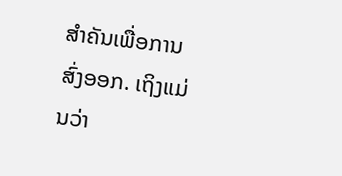ສຳຄັນເພື່ອການສົ່ງອອກ. ເຖິງແມ່ນວ່າ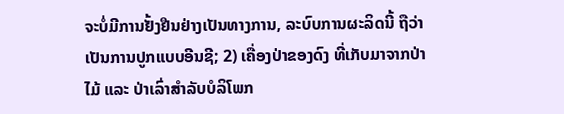ຈະບໍ່ມີການຢັ້ງຢືນຢ່າງເປັນທາງການ, ລະບົບການຜະລິດນີ້ ຖືວ່າເປັນການປູກແບບອີນຊີ; 2) ເຄື່ອງປ່າຂອງດົງ ທີ່ເກັບມາຈາກປ່າໄມ້ ແລະ ປ່າເລົ່າສຳລັບບໍລິໂພກ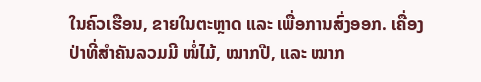ໃນຄົວເຮືອນ, ຂາຍໃນຕະຫຼາດ ແລະ ເພື່ອການສົ່ງອອກ. ເຄື່ອງປ່າທີ່ສຳຄັນລວມມີ ໜໍ່ໄມ້, ໝາກປີ, ແລະ ໝາກ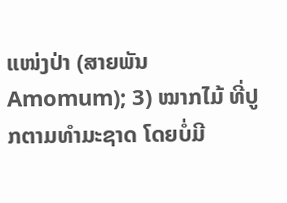ແໜ່ງປ່າ (ສາຍພັນ Amomum); 3) ໝາກໄມ້ ທີ່ປູກຕາມທຳມະຊາດ ໂດຍບໍ່ມີ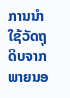ການນຳໃຊ້ວັດຖຸດິບຈາກພາຍນອ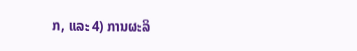ກ, ແລະ 4) ການຜະລິ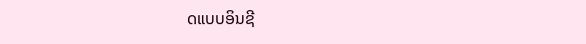ດແບບອິນຊີ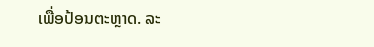ເພື່ອປ້ອນຕະຫຼາດ. ລະ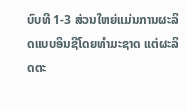ບົບທີ 1-3 ສ່ວນໃຫຍ່ແມ່ນການຜະລິດແບບອິນຊີໂດຍທຳມະຊາດ ແຕ່ຜະລິດຕະ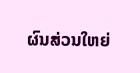ຜົນສ່ວນໃຫຍ່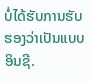ບໍ່ໄດ້ຮັບການຮັບຮອງວ່າເປັນແບບອິນຊີ.